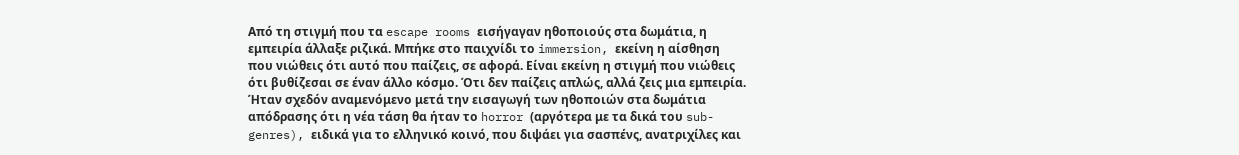Από τη στιγμή που τα escape rooms εισήγαγαν ηθοποιούς στα δωμάτια, η εμπειρία άλλαξε ριζικά. Μπήκε στο παιχνίδι το immersion, εκείνη η αίσθηση που νιώθεις ότι αυτό που παίζεις, σε αφορά. Είναι εκείνη η στιγμή που νιώθεις ότι βυθίζεσαι σε έναν άλλο κόσμο. Ότι δεν παίζεις απλώς, αλλά ζεις μια εμπειρία.
Ήταν σχεδόν αναμενόμενο μετά την εισαγωγή των ηθοποιών στα δωμάτια απόδρασης ότι η νέα τάση θα ήταν το horror (αργότερα με τα δικά του sub-genres), ειδικά για το ελληνικό κοινό, που διψάει για σασπένς, ανατριχίλες και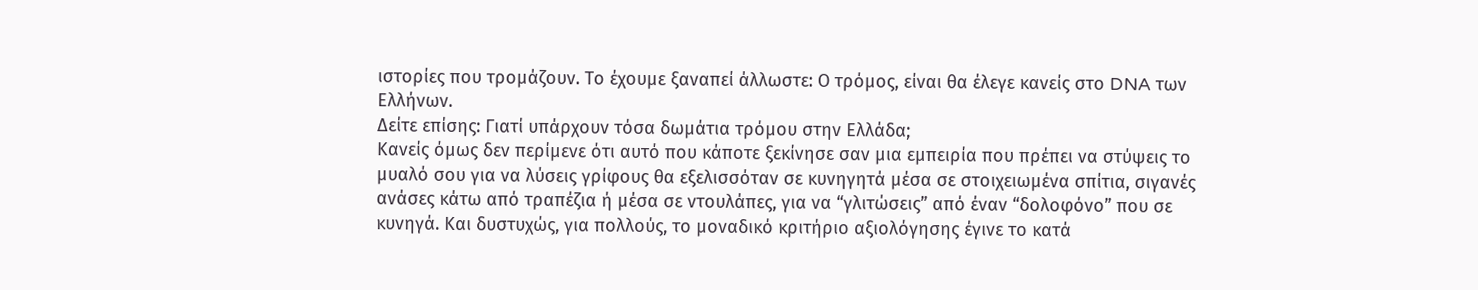ιστορίες που τρομάζουν. Το έχουμε ξαναπεί άλλωστε: Ο τρόμος, είναι θα έλεγε κανείς στο DNA των Ελλήνων.
Δείτε επίσης: Γιατί υπάρχουν τόσα δωμάτια τρόμου στην Ελλάδα;
Κανείς όμως δεν περίμενε ότι αυτό που κάποτε ξεκίνησε σαν μια εμπειρία που πρέπει να στύψεις το μυαλό σου για να λύσεις γρίφους θα εξελισσόταν σε κυνηγητά μέσα σε στοιχειωμένα σπίτια, σιγανές ανάσες κάτω από τραπέζια ή μέσα σε ντουλάπες, για να “γλιτώσεις” από έναν “δολοφόνο” που σε κυνηγά. Και δυστυχώς, για πολλούς, το μοναδικό κριτήριο αξιολόγησης έγινε το κατά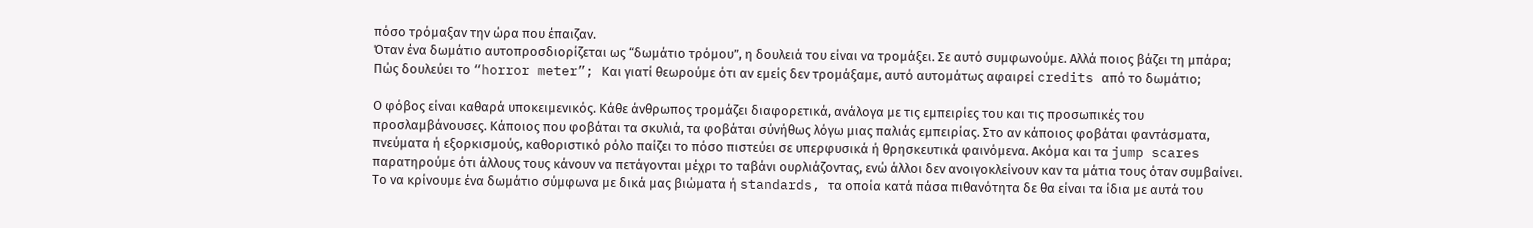πόσο τρόμαξαν την ώρα που έπαιζαν.
Όταν ένα δωμάτιο αυτοπροσδιορίζεται ως “δωμάτιο τρόμου”, η δουλειά του είναι να τρομάξει. Σε αυτό συμφωνούμε. Αλλά ποιος βάζει τη μπάρα; Πώς δουλεύει το “horror meter”; Και γιατί θεωρούμε ότι αν εμείς δεν τρομάξαμε, αυτό αυτομάτως αφαιρεί credits από το δωμάτιο;

Ο φόβος είναι καθαρά υποκειμενικός. Κάθε άνθρωπος τρομάζει διαφορετικά, ανάλογα με τις εμπειρίες του και τις προσωπικές του προσλαμβάνουσες. Κάποιος που φοβάται τα σκυλιά, τα φοβάται σύνήθως λόγω μιας παλιάς εμπειρίας. Στο αν κάποιος φοβάται φαντάσματα, πνεύματα ή εξορκισμούς, καθοριστικό ρόλο παίζει το πόσο πιστεύει σε υπερφυσικά ή θρησκευτικά φαινόμενα. Ακόμα και τα jump scares παρατηρούμε ότι άλλους τους κάνουν να πετάγονται μέχρι το ταβάνι ουρλιάζοντας, ενώ άλλοι δεν ανοιγοκλείνουν καν τα μάτια τους όταν συμβαίνει.
Το να κρίνουμε ένα δωμάτιο σύμφωνα με δικά μας βιώματα ή standards, τα οποία κατά πάσα πιθανότητα δε θα είναι τα ίδια με αυτά του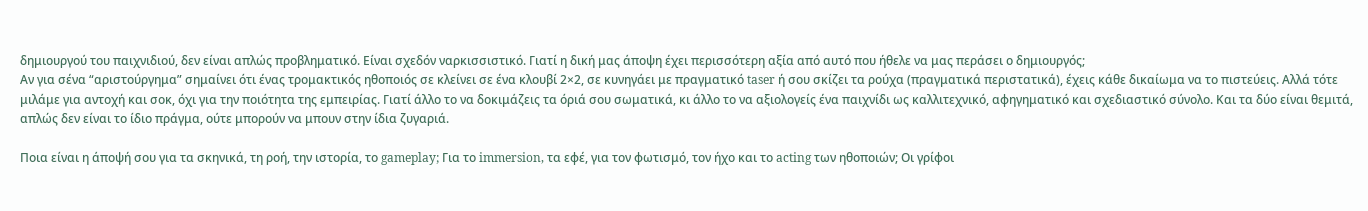δημιουργού του παιχνιδιού, δεν είναι απλώς προβληματικό. Είναι σχεδόν ναρκισσιστικό. Γιατί η δική μας άποψη έχει περισσότερη αξία από αυτό που ήθελε να μας περάσει ο δημιουργός;
Αν για σένα “αριστούργημα” σημαίνει ότι ένας τρομακτικός ηθοποιός σε κλείνει σε ένα κλουβί 2×2, σε κυνηγάει με πραγματικό taser ή σου σκίζει τα ρούχα (πραγματικά περιστατικά), έχεις κάθε δικαίωμα να το πιστεύεις. Αλλά τότε μιλάμε για αντοχή και σοκ, όχι για την ποιότητα της εμπειρίας. Γιατί άλλο το να δοκιμάζεις τα όριά σου σωματικά, κι άλλο το να αξιολογείς ένα παιχνίδι ως καλλιτεχνικό, αφηγηματικό και σχεδιαστικό σύνολο. Και τα δύο είναι θεμιτά, απλώς δεν είναι το ίδιο πράγμα, ούτε μπορούν να μπουν στην ίδια ζυγαριά.

Ποια είναι η άποψή σου για τα σκηνικά, τη ροή, την ιστορία, το gameplay; Για το immersion, τα εφέ, για τον φωτισμό, τον ήχο και το acting των ηθοποιών; Οι γρίφοι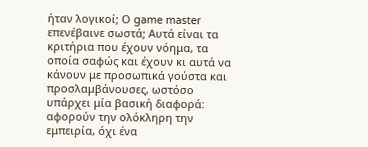ήταν λογικοί; Ο game master επενέβαινε σωστά; Αυτά είναι τα κριτήρια που έχουν νόημα, τα οποία σαφώς και έχουν κι αυτά να κάνουν με προσωπικά γούστα και προσλαμβάνουσες, ωστόσο υπάρχει μία βασική διαφορά: αφορούν την ολόκληρη την εμπειρία, όχι ένα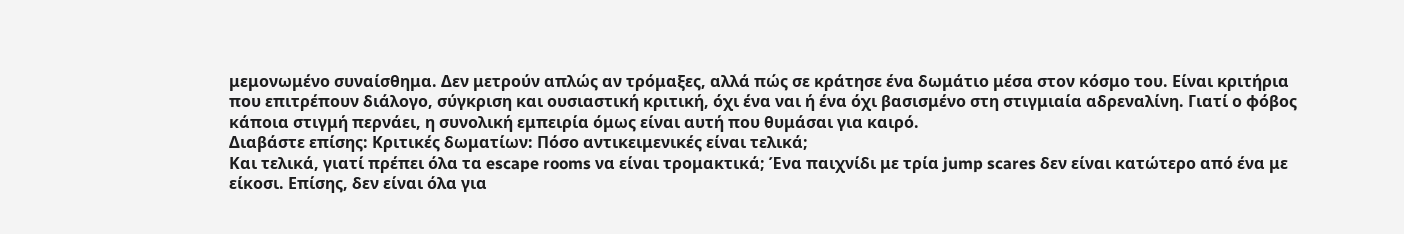μεμονωμένο συναίσθημα. Δεν μετρούν απλώς αν τρόμαξες, αλλά πώς σε κράτησε ένα δωμάτιο μέσα στον κόσμο του. Είναι κριτήρια που επιτρέπουν διάλογο, σύγκριση και ουσιαστική κριτική, όχι ένα ναι ή ένα όχι βασισμένο στη στιγμιαία αδρεναλίνη. Γιατί ο φόβος κάποια στιγμή περνάει, η συνολική εμπειρία όμως είναι αυτή που θυμάσαι για καιρό.
Διαβάστε επίσης: Κριτικές δωματίων: Πόσο αντικειμενικές είναι τελικά;
Και τελικά, γιατί πρέπει όλα τα escape rooms να είναι τρομακτικά; Ένα παιχνίδι με τρία jump scares δεν είναι κατώτερο από ένα με είκοσι. Επίσης, δεν είναι όλα για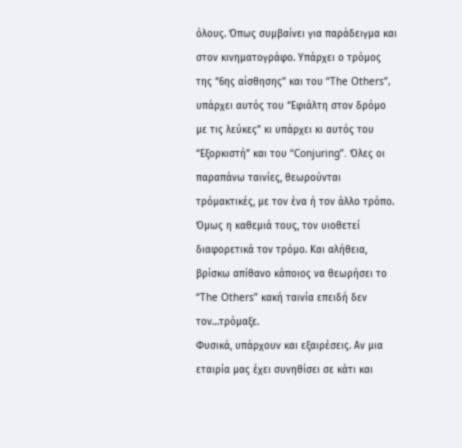όλους. Όπως συμβαίνει για παράδειγμα και στον κινηματογράφο. Υπάρχει ο τρόμος της “6ης αίσθησης” και του “The Others”, υπάρχει αυτός του “Εφιάλτη στον δρόμο με τις λεύκες” κι υπάρχει κι αυτός του “Εξορκιστή” και του “Conjuring”. Όλες οι παραπάνω ταινίες, θεωρούνται τρόμακτικές, με τον ένα ή τον άλλο τρόπο. Όμως η καθεμιά τους, τον υιοθετεί διαφορετικά τον τρόμο. Και αλήθεια, βρίσκω απίθανο κάποιος να θεωρήσει το “The Others” κακή ταινία επειδή δεν τον…τρόμαξε.
Φυσικά, υπάρχουν και εξαιρέσεις. Αν μια εταιρία μας έχει συνηθίσει σε κάτι και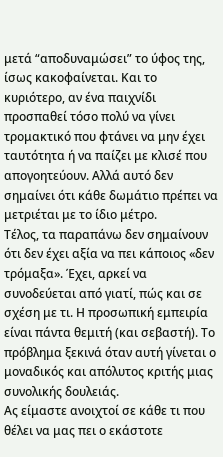μετά “αποδυναμώσει” το ύφος της, ίσως κακοφαίνεται. Και το κυριότερο, αν ένα παιχνίδι προσπαθεί τόσο πολύ να γίνει τρομακτικό που φτάνει να μην έχει ταυτότητα ή να παίζει με κλισέ που απογοητεύουν. Αλλά αυτό δεν σημαίνει ότι κάθε δωμάτιο πρέπει να μετριέται με το ίδιο μέτρο.
Τέλος, τα παραπάνω δεν σημαίνουν ότι δεν έχει αξία να πει κάποιος «δεν τρόμαξα». Έχει, αρκεί να συνοδεύεται από γιατί, πώς και σε σχέση με τι. Η προσωπική εμπειρία είναι πάντα θεμιτή (και σεβαστή). Το πρόβλημα ξεκινά όταν αυτή γίνεται ο μοναδικός και απόλυτος κριτής μιας συνολικής δουλειάς.
Ας είμαστε ανοιχτοί σε κάθε τι που θέλει να μας πει ο εκάστοτε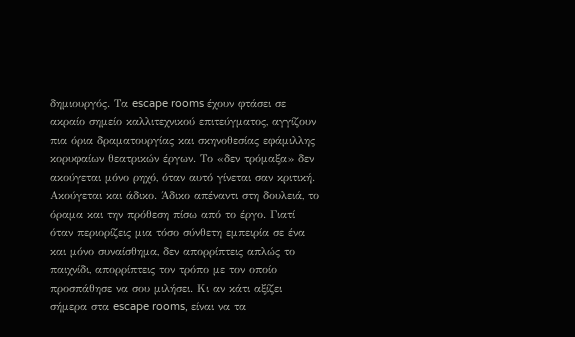δημιουργός. Τα escape rooms έχουν φτάσει σε ακραίο σημείο καλλιτεχνικού επιτεύγματος, αγγίζουν πια όρια δραματουργίας και σκηνοθεσίας εφάμιλλης κορυφαίων θεατρικών έργων. Το «δεν τρόμαξα» δεν ακούγεται μόνο ρηχό, όταν αυτό γίνεται σαν κριτική. Ακούγεται και άδικο. Άδικο απέναντι στη δουλειά, το όραμα και την πρόθεση πίσω από το έργο. Γιατί όταν περιορίζεις μια τόσο σύνθετη εμπειρία σε ένα και μόνο συναίσθημα, δεν απορρίπτεις απλώς το παιχνίδι, απορρίπτεις τον τρόπο με τον οποίο προσπάθησε να σου μιλήσει. Κι αν κάτι αξίζει σήμερα στα escape rooms, είναι να τα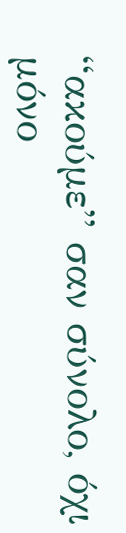“ακούμε” σαν σύνολο, όχι μόνο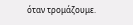όταν τρομάζουμε.